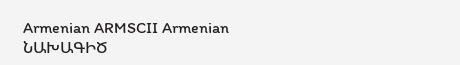Armenian ARMSCII Armenian
ՆԱԽԱԳԻԾ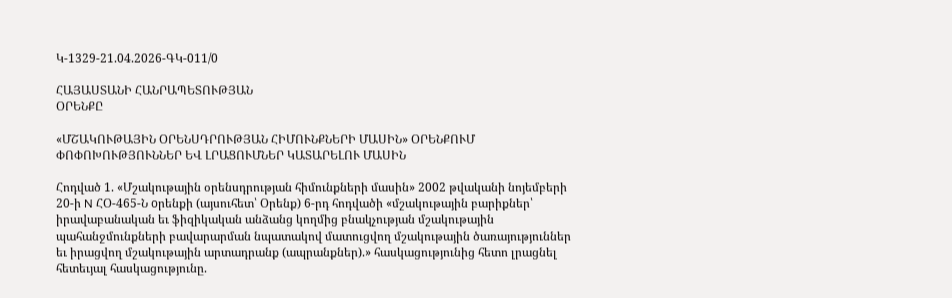Կ-1329-21.04.2026-ԳԿ-011/0

ՀԱՅԱՍՏԱՆԻ ՀԱՆՐԱՊԵՏՈՒԹՅԱՆ
ՕՐԵՆՔԸ

«ՄՇԱԿՈՒԹԱՅԻՆ ՕՐԵՆՍԴՐՈՒԹՅԱՆ ՀԻՄՈՒՆՔՆԵՐԻ ՄԱՍԻՆ» ՕՐԵՆՔՈՒՄ ՓՈՓՈԽՈՒԹՅՈՒՆՆԵՐ ԵՎ ԼՐԱՑՈՒՄՆԵՐ ԿԱՏԱՐԵԼՈՒ ՄԱՍԻՆ

Հոդված 1. «Մշակութային օրենսդրության հիմունքների մասին» 2002 թվականի նոյեմբերի 20-ի N ՀՕ-465-Ն oրենքի (այսուհետ՝ Օրենք) 6-րդ հոդվածի «մշակութային բարիքներ՝ իրավաբանական եւ ֆիզիկական անձանց կողմից բնակչության մշակութային պահանջմունքների բավարարման նպատակով մատուցվող մշակութային ծառայություններ եւ իրացվող մշակութային արտադրանք (ապրանքներ).» հասկացությունից հետո լրացնել հետեւյալ հասկացությունը.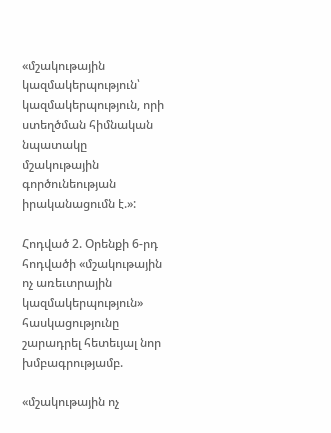«մշակութային կազմակերպություն՝ կազմակերպություն, որի ստեղծման հիմնական նպատակը մշակութային գործունեության իրականացումն է.»:

Հոդված 2. Օրենքի 6-րդ հոդվածի «մշակութային ոչ առեւտրային կազմակերպություն» հասկացությունը շարադրել հետեւյալ նոր խմբագրությամբ.

«մշակութային ոչ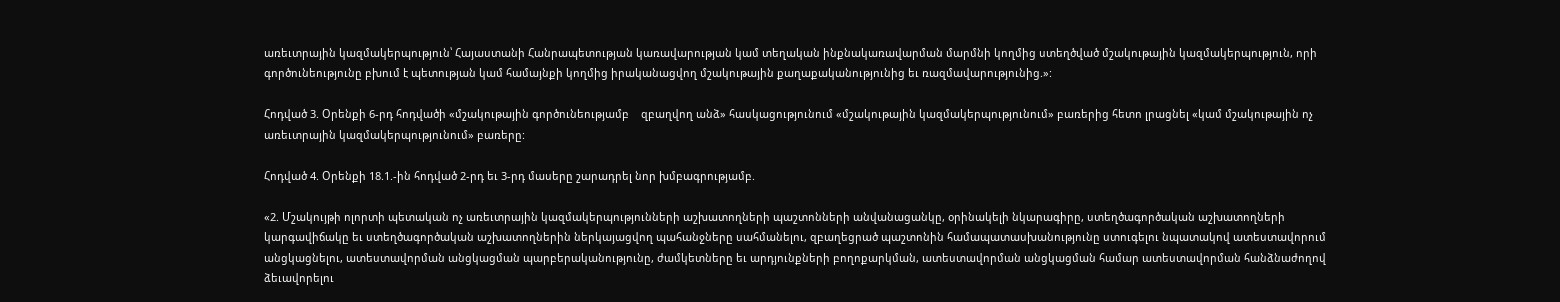առեւտրային կազմակերպություն՝ Հայաստանի Հանրապետության կառավարության կամ տեղական ինքնակառավարման մարմնի կողմից ստեղծված մշակութային կազմակերպություն, որի գործունեությունը բխում է պետության կամ համայնքի կողմից իրականացվող մշակութային քաղաքականությունից եւ ռազմավարությունից.»:

Հոդված 3. Օրենքի 6-րդ հոդվածի «մշակութային գործունեությամբ    զբաղվող անձ» հասկացությունում «մշակութային կազմակերպությունում» բառերից հետո լրացնել «կամ մշակութային ոչ առեւտրային կազմակերպությունում» բառերը:

Հոդված 4. Օրենքի 18.1.-ին հոդված 2-րդ եւ 3-րդ մասերը շարադրել նոր խմբագրությամբ.

«2. Մշակույթի ոլորտի պետական ոչ առեւտրային կազմակերպությունների աշխատողների պաշտոնների անվանացանկը, օրինակելի նկարագիրը, ստեղծագործական աշխատողների կարգավիճակը եւ ստեղծագործական աշխատողներին ներկայացվող պահանջները սահմանելու, զբաղեցրած պաշտոնին համապատասխանությունը ստուգելու նպատակով ատեստավորում անցկացնելու, ատեստավորման անցկացման պարբերականությունը, ժամկետները եւ արդյունքների բողոքարկման, ատեստավորման անցկացման համար ատեստավորման հանձնաժողով ձեւավորելու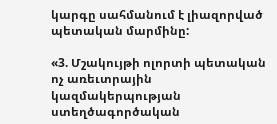կարգը սահմանում է լիազորված պետական մարմինը:

«3. Մշակույթի ոլորտի պետական ոչ առեւտրային կազմակերպության ստեղծագործական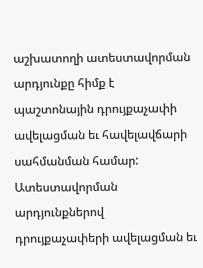աշխատողի ատեստավորման արդյունքը հիմք է պաշտոնային դրույքաչափի ավելացման եւ հավելավճարի սահմանման համար: Ատեստավորման արդյունքներով դրույքաչափերի ավելացման եւ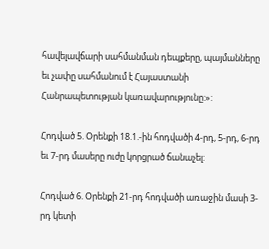հավելավճարի սահմանման դեպքերը, պայմանները եւ չափը սահմանում է Հայաստանի Հանրապետության կառավարությունը:»:

Հոդված 5. Օրենքի 18.1.-ին հոդվածի 4-րդ, 5-րդ, 6-րդ եւ 7-րդ մասերը ուժը կորցրած ճանաչել:

Հոդված 6. Օրենքի 21-րդ հոդվածի առաջին մասի 3-րդ կետի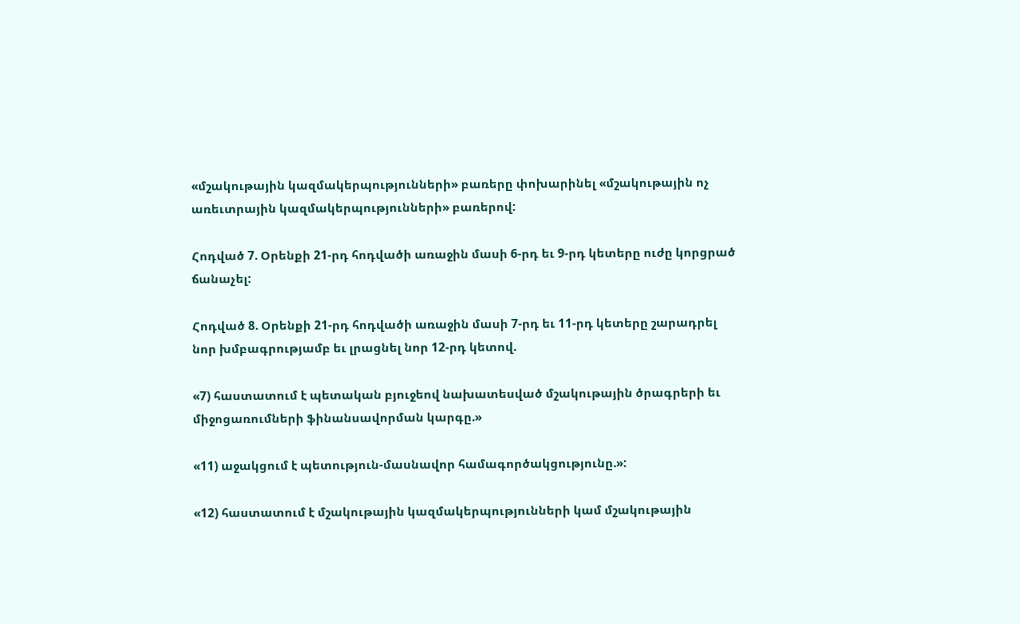«մշակութային կազմակերպությունների» բառերը փոխարինել «մշակութային ոչ առեւտրային կազմակերպությունների» բառերով:

Հոդված 7. Օրենքի 21-րդ հոդվածի առաջին մասի 6-րդ եւ 9-րդ կետերը ուժը կորցրած ճանաչել:

Հոդված 8. Օրենքի 21-րդ հոդվածի առաջին մասի 7-րդ եւ 11-րդ կետերը շարադրել նոր խմբագրությամբ եւ լրացնել նոր 12-րդ կետով.

«7) հաստատում է պետական բյուջեով նախատեսված մշակութային ծրագրերի եւ միջոցառումների ֆինանսավորման կարգը.»

«11) աջակցում է պետություն-մասնավոր համագործակցությունը.»:

«12) հաստատում է մշակութային կազմակերպությունների կամ մշակութային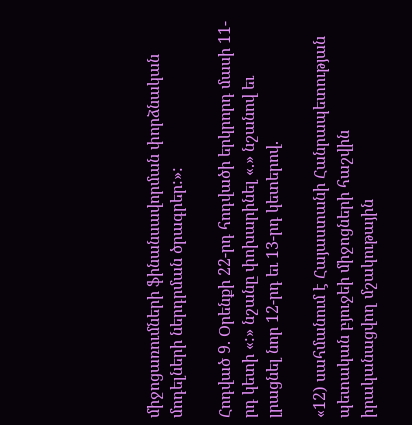միջոցառումների ֆինանսավորման փորձնական մոդելների ներդրման ծրագրեր:»:

Հոդված 9. Օրենքի 22-րդ հոդվածի երկրորդ մասի 11-րդ կետի «:» նշանը փոխարինել «.» նշանով եւ լրացնել նոր 12-րդ եւ 13-րդ կետերով.

«12) սահմանում է Հայաստանի Հանրապետության պետական բյուջեի միջոցների հաշվին իրականացվող մշակութային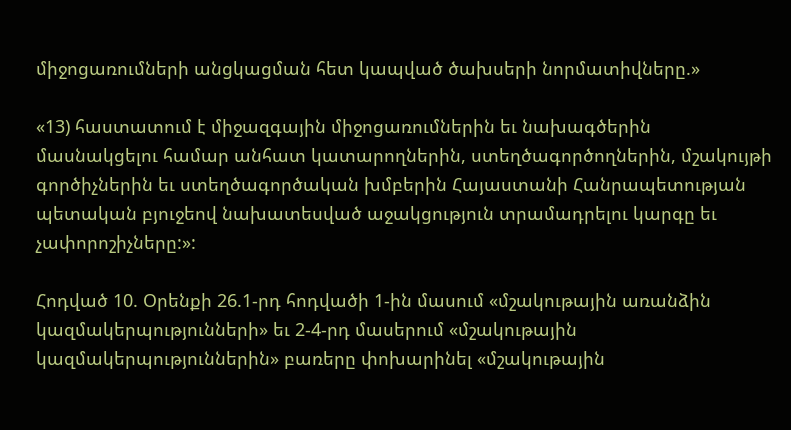միջոցառումների անցկացման հետ կապված ծախսերի նորմատիվները.»

«13) հաստատում է միջազգային միջոցառումներին եւ նախագծերին մասնակցելու համար անհատ կատարողներին, ստեղծագործողներին, մշակույթի գործիչներին եւ ստեղծագործական խմբերին Հայաստանի Հանրապետության պետական բյուջեով նախատեսված աջակցություն տրամադրելու կարգը եւ չափորոշիչները:»:

Հոդված 10. Օրենքի 26.1-րդ հոդվածի 1-ին մասում «մշակութային առանձին կազմակերպությունների» եւ 2-4-րդ մասերում «մշակութային կազմակերպություններին» բառերը փոխարինել «մշակութային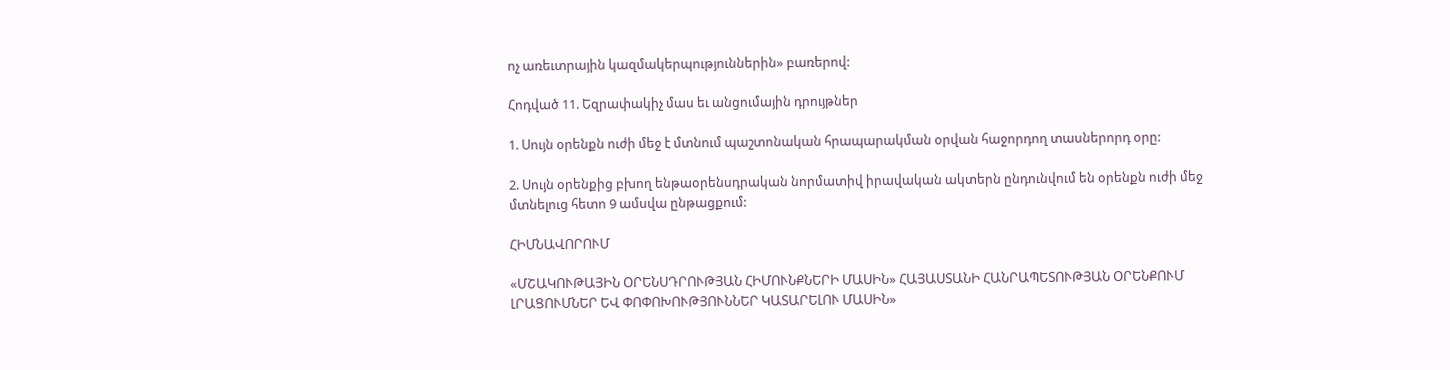ոչ առեւտրային կազմակերպություններին» բառերով:

Հոդված 11. Եզրափակիչ մաս եւ անցումային դրույթներ

1. Սույն օրենքն ուժի մեջ է մտնում պաշտոնական հրապարակման օրվան հաջորդող տասներորդ օրը:

2. Սույն օրենքից բխող ենթաօրենսդրական նորմատիվ իրավական ակտերն ընդունվում են օրենքն ուժի մեջ մտնելուց հետո 9 ամսվա ընթացքում:

ՀԻՄՆԱՎՈՐՈՒՄ

«ՄՇԱԿՈՒԹԱՅԻՆ ՕՐԵՆՍԴՐՈՒԹՅԱՆ ՀԻՄՈՒՆՔՆԵՐԻ ՄԱՍԻՆ» ՀԱՅԱՍՏԱՆԻ ՀԱՆՐԱՊԵՏՈՒԹՅԱՆ ՕՐԵՆՔՈՒՄ ԼՐԱՑՈՒՄՆԵՐ ԵՎ ՓՈՓՈԽՈՒԹՅՈՒՆՆԵՐ ԿԱՏԱՐԵԼՈՒ ՄԱՍԻՆ»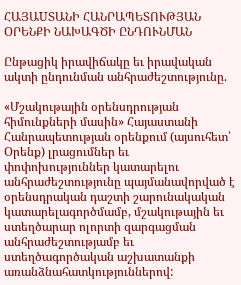ՀԱՅԱUՏԱՆԻ ՀԱՆՐԱՊԵՏՈՒԹՅԱՆ ՕՐԵՆՔԻ ՆԱԽԱԳԾԻ ԸՆԴՈՒՆՄԱՆ

Ընթացիկ իրավիճակը եւ իրավական ակտի ընդունման անհրաժեշտությունը.

«Մշակութային օրենսդրության հիմունքների մասին» Հայաստանի Հանրապետության օրենքում (այսուհետ՝ Օրենք) լրացումներ եւ փոփոխություններ կատարելու անհրաժեշտությունը պայմանավորված է օրենսդրական դաշտի շարունակական կատարելագործմամբ, մշակութային եւ ստեղծարար ոլորտի զարգացման անհրաժեշտությամբ եւ ստեղծագործական աշխատանքի առանձնահատկություններով: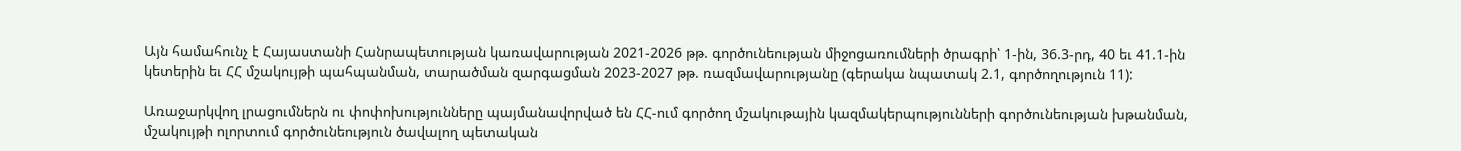Այն համահունչ է Հայաստանի Հանրապետության կառավարության 2021-2026 թթ. գործունեության միջոցառումների ծրագրի՝ 1-ին, 36.3-րդ, 40 եւ 41.1-ին կետերին եւ ՀՀ մշակույթի պահպանման, տարածման զարգացման 2023-2027 թթ. ռազմավարությանը (գերակա նպատակ 2.1, գործողություն 11):

Առաջարկվող լրացումներն ու փոփոխությունները պայմանավորված են ՀՀ-ում գործող մշակութային կազմակերպությունների գործունեության խթանման, մշակույթի ոլորտում գործունեություն ծավալող պետական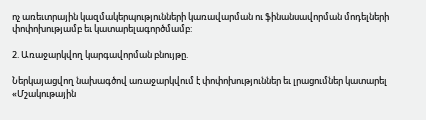ոչ առեւտրային կազմակերպությունների կառավարման ու ֆինանսավորման մոդելների փոփոխությամբ եւ կատարելագործմամբ:

2. Առաջարկվող կարգավորման բնույթը.

Ներկայացվող նախագծով առաջարկվում է փոփոխություններ եւ լրացումներ կատարել «Մշակութային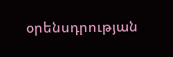օրենսդրության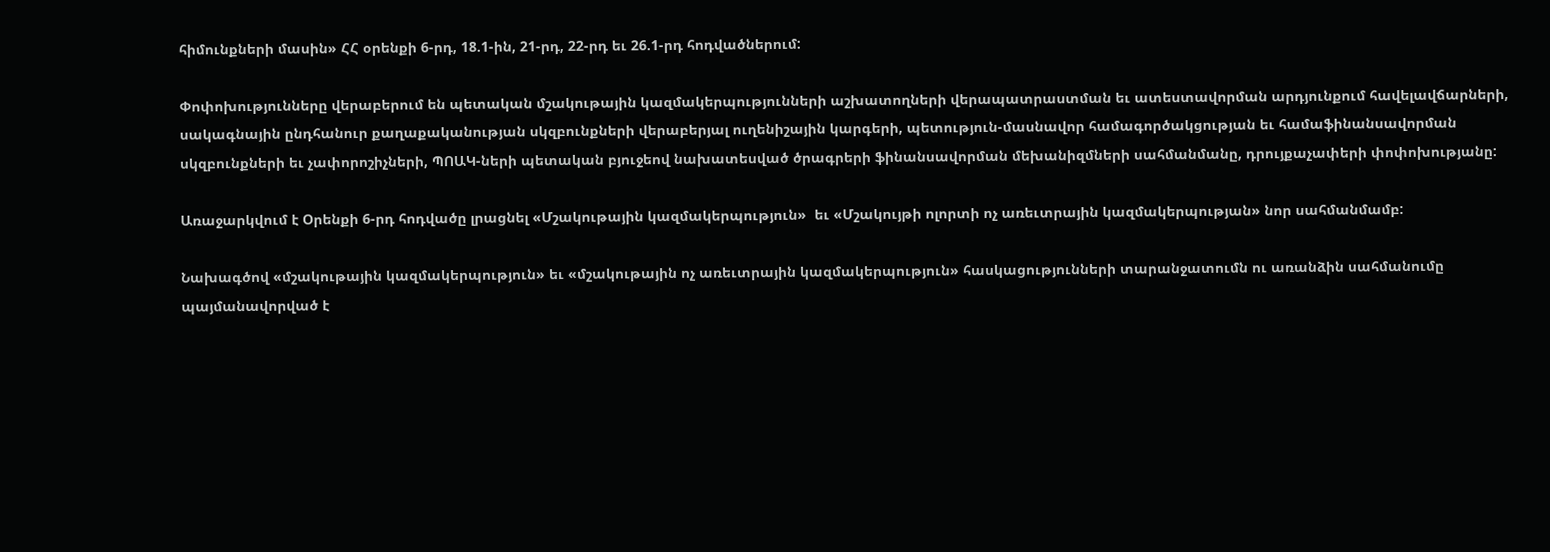հիմունքների մասին» ՀՀ օրենքի 6-րդ, 18.1-ին, 21-րդ, 22-րդ եւ 26.1-րդ հոդվածներում:

Փոփոխությունները վերաբերում են պետական մշակութային կազմակերպությունների աշխատողների վերապատրաստման եւ ատեստավորման արդյունքում հավելավճարների, սակագնային ընդհանուր քաղաքականության սկզբունքների վերաբերյալ ուղենիշային կարգերի, պետություն-մասնավոր համագործակցության եւ համաֆինանսավորման սկզբունքների եւ չափորոշիչների, ՊՈԱԿ-ների պետական բյուջեով նախատեսված ծրագրերի ֆինանսավորման մեխանիզմների սահմանմանը, դրույքաչափերի փոփոխությանը:

Առաջարկվում է Օրենքի 6-րդ հոդվածը լրացնել «Մշակութային կազմակերպություն»  եւ «Մշակույթի ոլորտի ոչ առեւտրային կազմակերպության» նոր սահմանմամբ:

Նախագծով «մշակութային կազմակերպություն» եւ «մշակութային ոչ առեւտրային կազմակերպություն» հասկացությունների տարանջատումն ու առանձին սահմանումը պայմանավորված է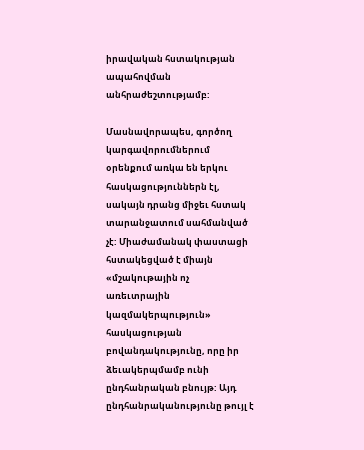իրավական հստակության ապահովման անհրաժեշտությամբ:

Մասնավորապես, գործող կարգավորումներում օրենքում առկա են երկու հասկացություններն էլ, սակայն դրանց միջեւ հստակ տարանջատում սահմանված չէ: Միաժամանակ փաստացի հստակեցված է միայն «մշակութային ոչ առեւտրային կազմակերպություն» հասկացության բովանդակությունը, որը իր ձեւակերպմամբ ունի ընդհանրական բնույթ: Այդ ընդհանրականությունը թույլ է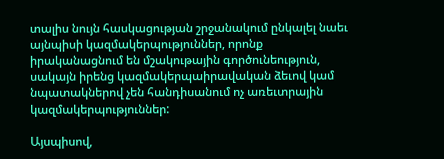տալիս նույն հասկացության շրջանակում ընկալել նաեւ այնպիսի կազմակերպություններ, որոնք իրականացնում են մշակութային գործունեություն, սակայն իրենց կազմակերպաիրավական ձեւով կամ նպատակներով չեն հանդիսանում ոչ առեւտրային կազմակերպություններ:

Այսպիսով,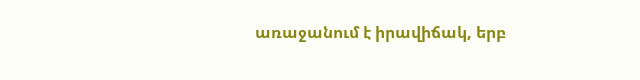առաջանում է իրավիճակ, երբ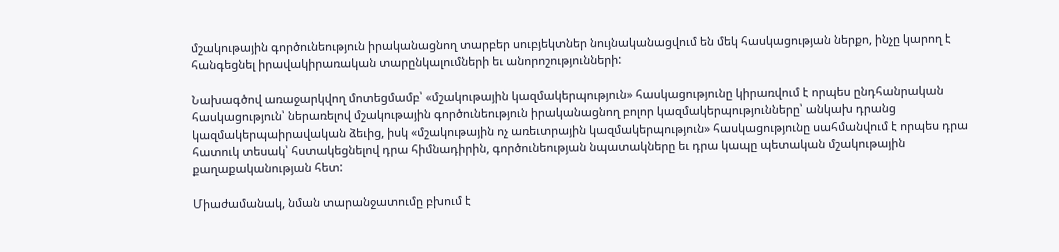մշակութային գործունեություն իրականացնող տարբեր սուբյեկտներ նույնականացվում են մեկ հասկացության ներքո, ինչը կարող է հանգեցնել իրավակիրառական տարընկալումների եւ անորոշությունների:

Նախագծով առաջարկվող մոտեցմամբ՝ «մշակութային կազմակերպություն» հասկացությունը կիրառվում է որպես ընդհանրական հասկացություն՝ ներառելով մշակութային գործունեություն իրականացնող բոլոր կազմակերպությունները՝ անկախ դրանց կազմակերպաիրավական ձեւից, իսկ «մշակութային ոչ առեւտրային կազմակերպություն» հասկացությունը սահմանվում է որպես դրա հատուկ տեսակ՝ հստակեցնելով դրա հիմնադիրին, գործունեության նպատակները եւ դրա կապը պետական մշակութային քաղաքականության հետ:

Միաժամանակ, նման տարանջատումը բխում է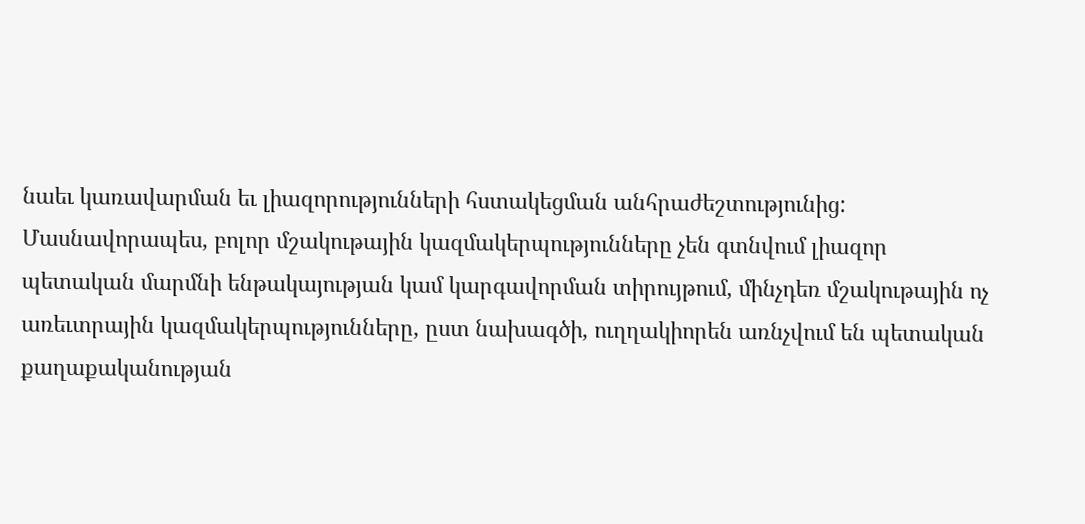նաեւ կառավարման եւ լիազորությունների հստակեցման անհրաժեշտությունից: Մասնավորապես, բոլոր մշակութային կազմակերպությունները չեն գտնվում լիազոր պետական մարմնի ենթակայության կամ կարգավորման տիրույթում, մինչդեռ մշակութային ոչ առեւտրային կազմակերպությունները, ըստ նախագծի, ուղղակիորեն առնչվում են պետական քաղաքականության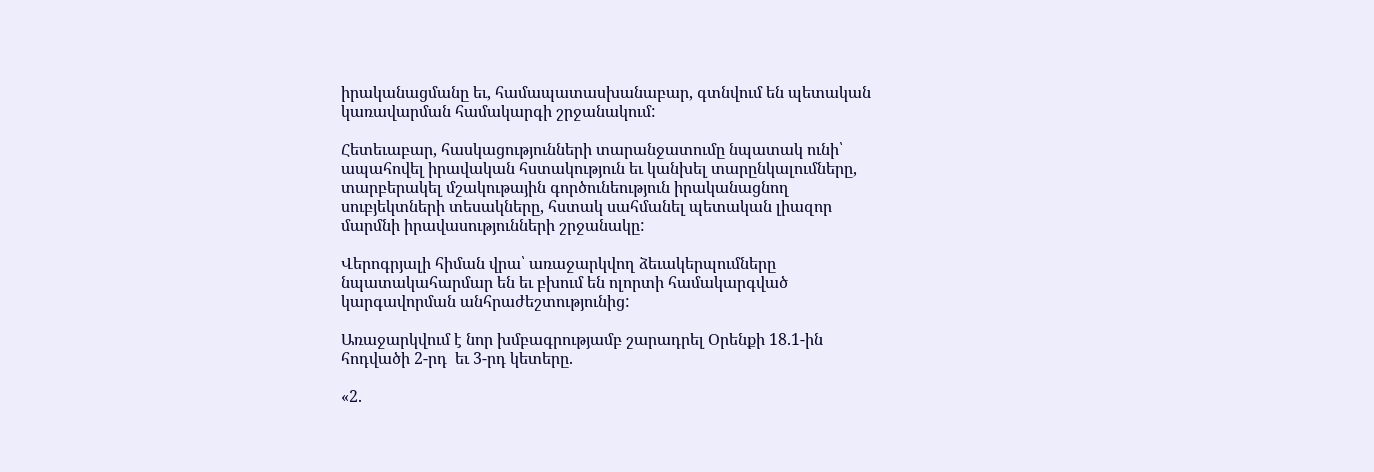իրականացմանը եւ, համապատասխանաբար, գտնվում են պետական կառավարման համակարգի շրջանակում:

Հետեւաբար, հասկացությունների տարանջատումը նպատակ ունի՝ ապահովել իրավական հստակություն եւ կանխել տարընկալումները, տարբերակել մշակութային գործունեություն իրականացնող սուբյեկտների տեսակները, հստակ սահմանել պետական լիազոր մարմնի իրավասությունների շրջանակը:

Վերոգրյալի հիման վրա՝ առաջարկվող ձեւակերպումները նպատակահարմար են եւ բխում են ոլորտի համակարգված կարգավորման անհրաժեշտությունից:

Առաջարկվում է նոր խմբագրությամբ շարադրել Օրենքի 18.1-ին հոդվածի 2-րդ  եւ 3-րդ կետերը.

«2.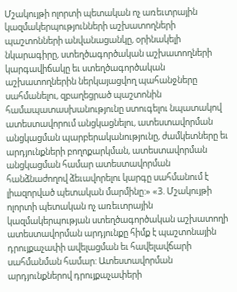Մշակույթի ոլորտի պետական ոչ առեւտրային կազմակերպությունների աշխատողների պաշտոնների անվանացանկը, օրինակելի նկարագիրը, ստեղծագործական աշխատողների կարգավիճակը եւ ստեղծագործական աշխատողներին ներկայացվող պահանջները սահմանելու, զբաղեցրած պաշտոնին համապատասխանությունը ստուգելու նպատակով ատեստավորում անցկացնելու, ատեստավորման անցկացման պարբերականությունը, ժամկետները եւ արդյունքների բողոքարկման, ատեստավորման անցկացման համար ատեստավորման հանձնաժողով ձեւավորելու կարգը սահմանում է լիազորված պետական մարմինը:» «3. Մշակույթի ոլորտի պետական ոչ առեւտրային կազմակերպության ստեղծագործական աշխատողի ատեստավորման արդյունքը հիմք է պաշտոնային դրույքաչափի ավելացման եւ հավելավճարի սահմանման համար: Ատեստավորման արդյունքներով դրույքաչափերի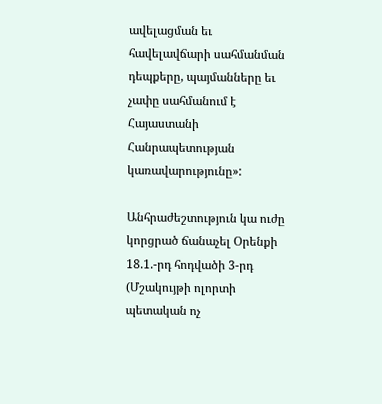ավելացման եւ հավելավճարի սահմանման դեպքերը, պայմանները եւ չափը սահմանում է Հայաստանի Հանրապետության կառավարությունը»:

Անհրաժեշտություն կա ուժը կորցրած ճանաչել Օրենքի 18.1.-րդ հոդվածի 3-րդ (Մշակույթի ոլորտի պետական ոչ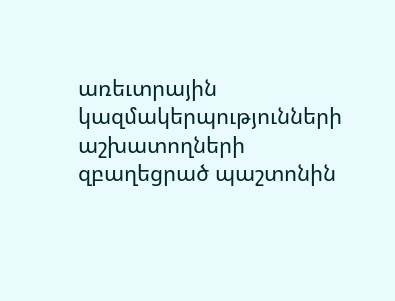առեւտրային կազմակերպությունների աշխատողների զբաղեցրած պաշտոնին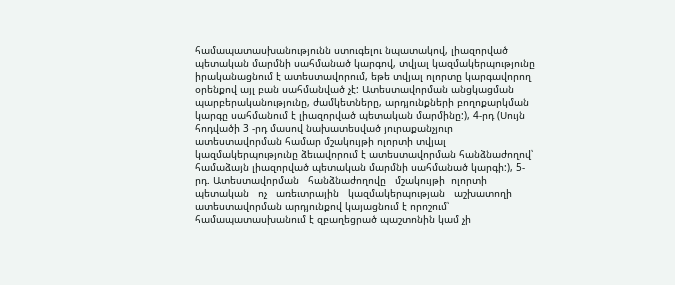համապատասխանությունն ստուգելու նպատակով, լիազորված պետական մարմնի սահմանած կարգով, տվյալ կազմակերպությունը իրականացնում է ատեստավորում, եթե տվյալ ոլորտը կարգավորող օրենքով այլ բան սահմանված չէ: Ատեստավորման անցկացման պարբերականությունը, ժամկետները, արդյունքների բողոքարկման կարգը սահմանում է լիազորված պետական մարմինը:), 4-րդ (Սույն հոդվածի 3 -րդ մասով նախատեսված յուրաքանչյուր ատեստավորման համար մշակույթի ոլորտի տվյալ կազմակերպությունը ձեւավորում է ատեստավորման հանձնաժողով՝ համաձայն լիազորված պետական մարմնի սահմանած կարգի:), 5-րդ. Ատեստավորման   հանձնաժողովը   մշակույթի  ոլորտի   պետական   ոչ   առեւտրային   կազմակերպության   աշխատողի ատեստավորման արդյունքով կայացնում է որոշում՝ համապատասխանում է զբաղեցրած պաշտոնին կամ չի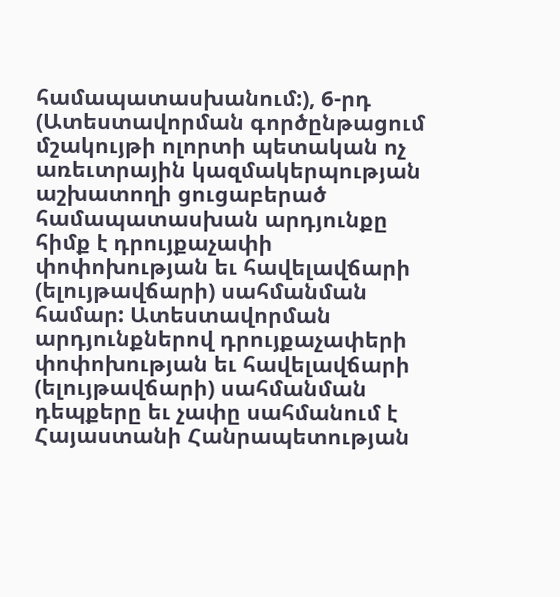համապատասխանում:), 6-րդ (Ատեստավորման գործընթացում մշակույթի ոլորտի պետական ոչ առեւտրային կազմակերպության աշխատողի ցուցաբերած համապատասխան արդյունքը հիմք է դրույքաչափի փոփոխության եւ հավելավճարի (ելույթավճարի) սահմանման համար: Ատեստավորման արդյունքներով դրույքաչափերի փոփոխության եւ հավելավճարի (ելույթավճարի) սահմանման դեպքերը եւ չափը սահմանում է Հայաստանի Հանրապետության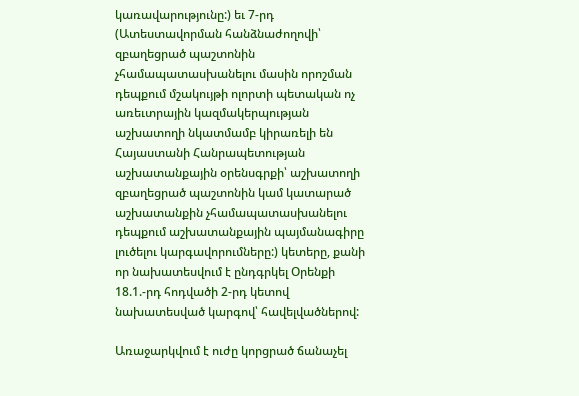կառավարությունը:) եւ 7-րդ (Ատեստավորման հանձնաժողովի՝ զբաղեցրած պաշտոնին չհամապատասխանելու մասին որոշման դեպքում մշակույթի ոլորտի պետական ոչ առեւտրային կազմակերպության աշխատողի նկատմամբ կիրառելի են Հայաստանի Հանրապետության աշխատանքային օրենսգրքի՝ աշխատողի զբաղեցրած պաշտոնին կամ կատարած աշխատանքին չհամապատասխանելու դեպքում աշխատանքային պայմանագիրը լուծելու կարգավորումները:) կետերը, քանի որ նախատեսվում է ընդգրկել Օրենքի 18.1.-րդ հոդվածի 2-րդ կետով նախատեսված կարգով՝ հավելվածներով:

Առաջարկվում է ուժը կորցրած ճանաչել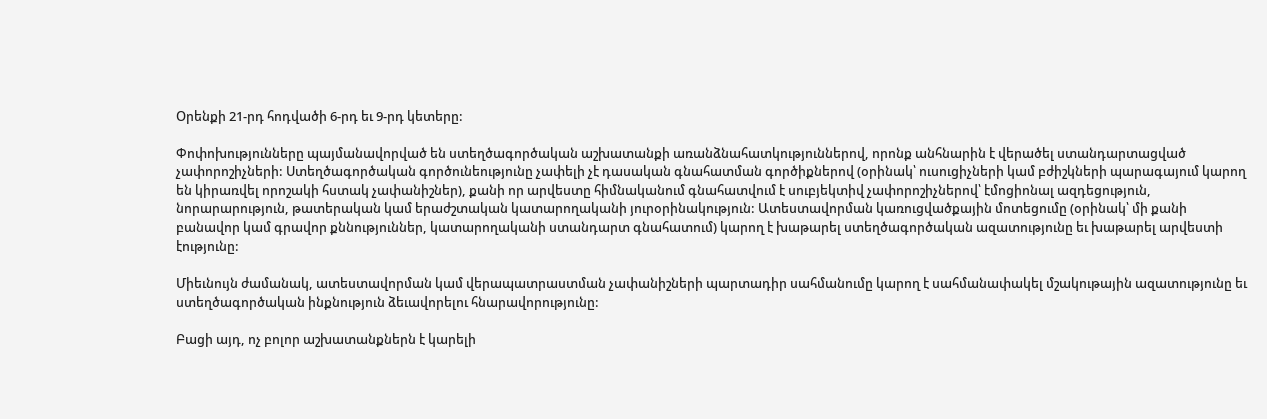Օրենքի 21-րդ հոդվածի 6-րդ եւ 9-րդ կետերը:

Փոփոխությունները պայմանավորված են ստեղծագործական աշխատանքի առանձնահատկություններով, որոնք անհնարին է վերածել ստանդարտացված չափորոշիչների: Ստեղծագործական գործունեությունը չափելի չէ դասական գնահատման գործիքներով (օրինակ՝ ուսուցիչների կամ բժիշկների պարագայում կարող են կիրառվել որոշակի հստակ չափանիշներ), քանի որ արվեստը հիմնականում գնահատվում է սուբյեկտիվ չափորոշիչներով՝ էմոցիոնալ ազդեցություն, նորարարություն, թատերական կամ երաժշտական կատարողականի յուրօրինակություն: Ատեստավորման կառուցվածքային մոտեցումը (օրինակ՝ մի քանի բանավոր կամ գրավոր քննություններ, կատարողականի ստանդարտ գնահատում) կարող է խաթարել ստեղծագործական ազատությունը եւ խաթարել արվեստի էությունը:

Միեւնույն ժամանակ, ատեստավորման կամ վերապատրաստման չափանիշների պարտադիր սահմանումը կարող է սահմանափակել մշակութային ազատությունը եւ ստեղծագործական ինքնություն ձեւավորելու հնարավորությունը:

Բացի այդ, ոչ բոլոր աշխատանքներն է կարելի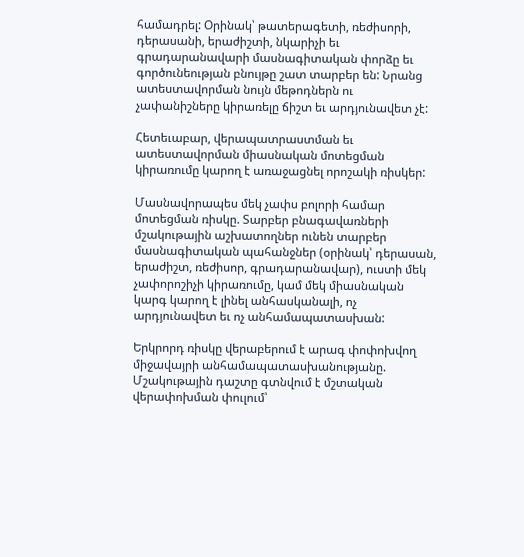համադրել: Օրինակ՝ թատերագետի, ռեժիսորի, դերասանի, երաժիշտի, նկարիչի եւ գրադարանավարի մասնագիտական փորձը եւ գործունեության բնույթը շատ տարբեր են: Նրանց ատեստավորման նույն մեթոդներն ու չափանիշները կիրառելը ճիշտ եւ արդյունավետ չէ:

Հետեւաբար, վերապատրաստման եւ ատեստավորման միասնական մոտեցման կիրառումը կարող է առաջացնել որոշակի ռիսկեր:

Մասնավորապես մեկ չափս բոլորի համար մոտեցման ռիսկը. Տարբեր բնագավառների մշակութային աշխատողներ ունեն տարբեր մասնագիտական պահանջներ (օրինակ՝ դերասան, երաժիշտ, ռեժիսոր, գրադարանավար), ուստի մեկ չափորոշիչի կիրառումը, կամ մեկ միասնական կարգ կարող է լինել անհասկանալի, ոչ արդյունավետ եւ ոչ անհամապատասխան:

Երկրորդ ռիսկը վերաբերում է արագ փոփոխվող միջավայրի անհամապատասխանությանը. Մշակութային դաշտը գտնվում է մշտական վերափոխման փուլում՝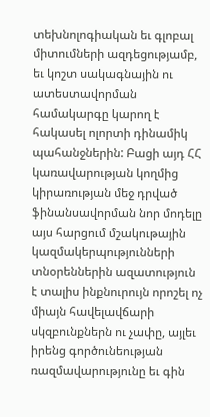տեխնոլոգիական եւ գլոբալ միտումների ազդեցությամբ, եւ կոշտ սակագնային ու ատեստավորման համակարգը կարող է հակասել ոլորտի դինամիկ պահանջներին: Բացի այդ ՀՀ կառավարության կողմից կիրառության մեջ դրված ֆինանսավորման նոր մոդելը այս հարցում մշակութային կազմակերպությունների տնօրեններին ազատություն է տալիս ինքնուրույն որոշել ոչ միայն հավելավճարի սկզբունքներն ու չափը, այլեւ իրենց գործունեության ռազմավարությունը եւ գին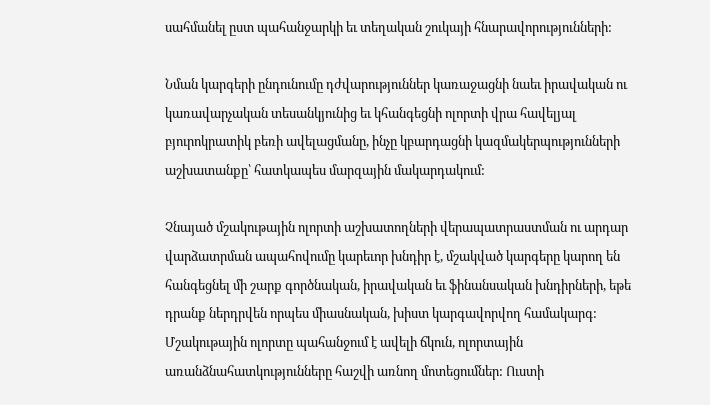սահմանել ըստ պահանջարկի եւ տեղական շուկայի հնարավորությունների:

Նման կարգերի ընդունումը դժվարություններ կառաջացնի նաեւ իրավական ու կառավարչական տեսանկյունից եւ կհանգեցնի ոլորտի վրա հավելյալ բյուրոկրատիկ բեռի ավելացմանը, ինչը կբարդացնի կազմակերպությունների աշխատանքը՝ հատկապես մարզային մակարդակում:

Չնայած մշակութային ոլորտի աշխատողների վերապատրաստման ու արդար վարձատրման ապահովումը կարեւոր խնդիր է, մշակված կարգերը կարող են հանգեցնել մի շարք գործնական, իրավական եւ ֆինանսական խնդիրների, եթե դրանք ներդրվեն որպես միասնական, խիստ կարգավորվող համակարգ: Մշակութային ոլորտը պահանջում է ավելի ճկուն, ոլորտային առանձնահատկությունները հաշվի առնող մոտեցումներ: Ուստի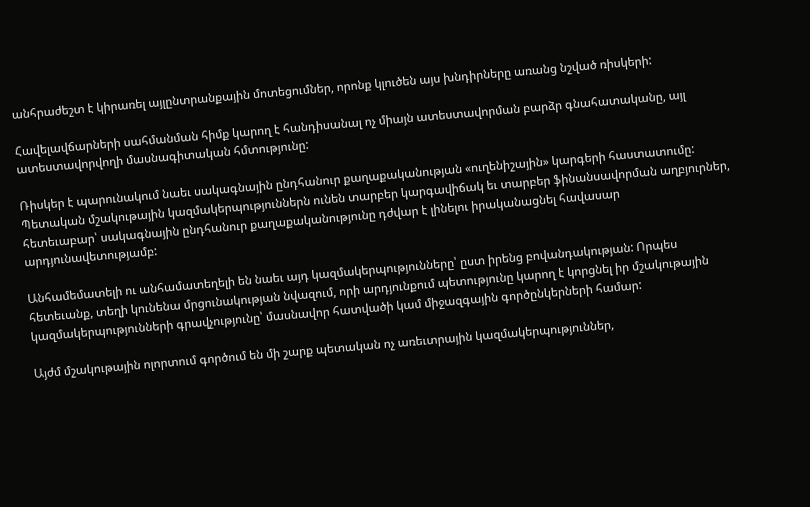անհրաժեշտ է կիրառել այլընտրանքային մոտեցումներ, որոնք կլուծեն այս խնդիրները առանց նշված ռիսկերի:

Հավելավճարների սահմանման հիմք կարող է հանդիսանալ ոչ միայն ատեստավորման բարձր գնահատականը, այլ ատեստավորվողի մասնագիտական հմտությունը:

Ռիսկեր է պարունակում նաեւ սակագնային ընդհանուր քաղաքականության «ուղենիշային» կարգերի հաստատումը: Պետական մշակութային կազմակերպություններն ունեն տարբեր կարգավիճակ եւ տարբեր ֆինանսավորման աղբյուրներ, հետեւաբար՝ սակագնային ընդհանուր քաղաքականությունը դժվար է լինելու իրականացնել հավասար արդյունավետությամբ:

Անհամեմատելի ու անհամատեղելի են նաեւ այդ կազմակերպությունները՝ ըստ իրենց բովանդակության: Որպես հետեւանք, տեղի կունենա մրցունակության նվազում, որի արդյունքում պետությունը կարող է կորցնել իր մշակութային կազմակերպությունների գրավչությունը՝ մասնավոր հատվածի կամ միջազգային գործընկերների համար:

Այժմ մշակութային ոլորտում գործում են մի շարք պետական ոչ առեւտրային կազմակերպություններ,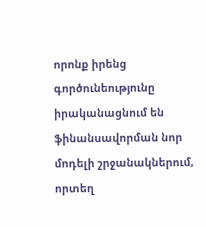որոնք իրենց գործունեությունը իրականացնում են ֆինանսավորման նոր մոդելի շրջանակներում, որտեղ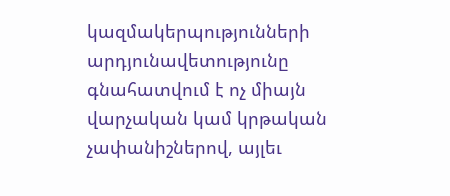կազմակերպությունների արդյունավետությունը գնահատվում է ոչ միայն վարչական կամ կրթական չափանիշներով, այլեւ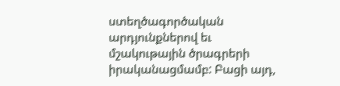ստեղծագործական արդյունքներով եւ մշակութային ծրագրերի իրականացմամբ: Բացի այդ,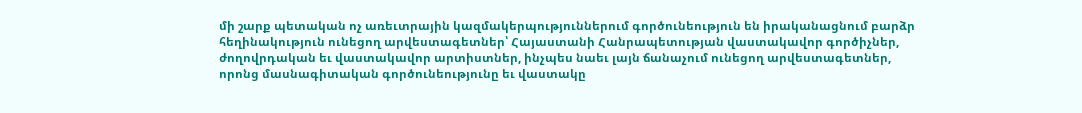մի շարք պետական ոչ առեւտրային կազմակերպություններում գործունեություն են իրականացնում բարձր հեղինակություն ունեցող արվեստագետներ՝ Հայաստանի Հանրապետության վաստակավոր գործիչներ, ժողովրդական եւ վաստակավոր արտիստներ, ինչպես նաեւ լայն ճանաչում ունեցող արվեստագետներ, որոնց մասնագիտական գործունեությունը եւ վաստակը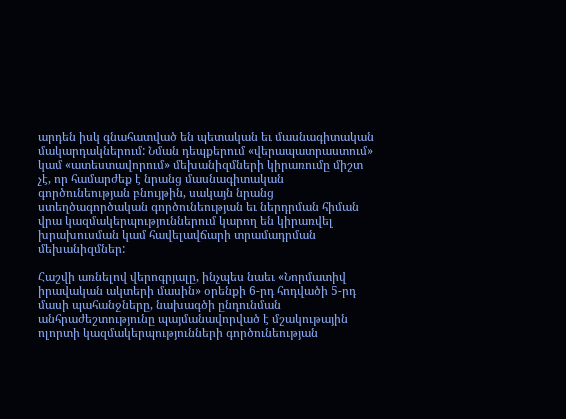արդեն իսկ գնահատված են պետական եւ մասնագիտական մակարդակներում: Նման դեպքերում «վերապատրաստում» կամ «ատեստավորում» մեխանիզմների կիրառումը միշտ չէ, որ համարժեք է նրանց մասնագիտական գործունեության բնույթին, սակայն նրանց ստեղծագործական գործունեության եւ ներդրման հիման վրա կազմակերպություններում կարող են կիրառվել խրախուսման կամ հավելավճարի տրամադրման մեխանիզմներ:

Հաշվի առնելով վերոգրյալը, ինչպես նաեւ «Նորմատիվ իրավական ակտերի մասին» օրենքի 6-րդ հոդվածի 5-րդ մասի պահանջները, նախագծի ընդունման անհրաժեշտությունը պայմանավորված է մշակութային ոլորտի կազմակերպությունների գործունեության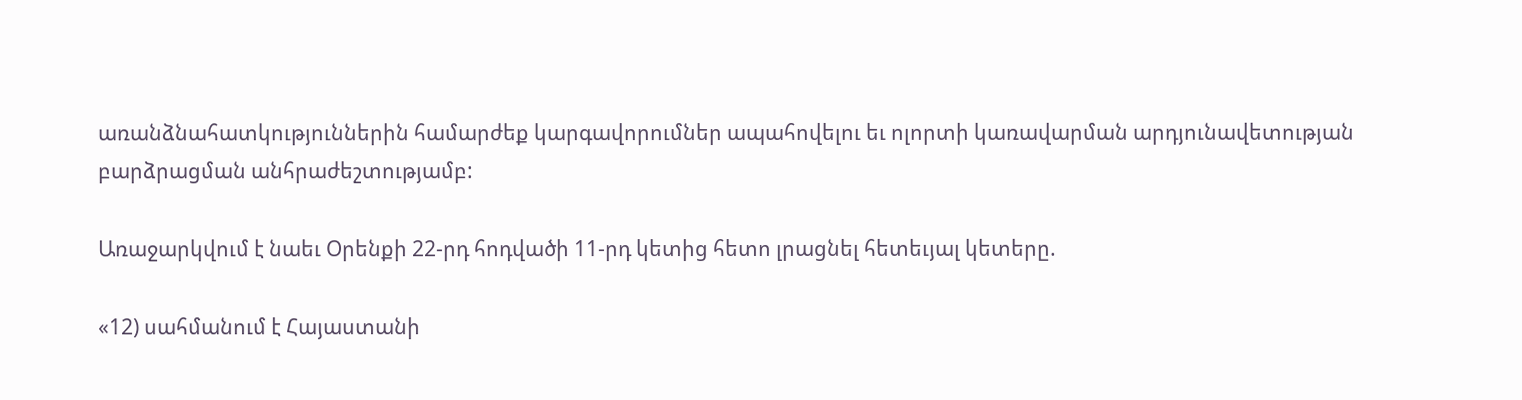առանձնահատկություններին համարժեք կարգավորումներ ապահովելու եւ ոլորտի կառավարման արդյունավետության բարձրացման անհրաժեշտությամբ:

Առաջարկվում է նաեւ Օրենքի 22-րդ հոդվածի 11-րդ կետից հետո լրացնել հետեւյալ կետերը.

«12) սահմանում է Հայաստանի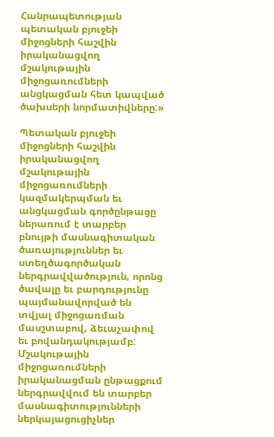Հանրապետության պետական բյուջեի միջոցների հաշվին իրականացվող մշակութային միջոցառումների անցկացման հետ կապված ծախսերի նորմատիվները:»

Պետական բյուջեի միջոցների հաշվին իրականացվող մշակութային միջոցառումների կազմակերպման եւ անցկացման գործընթացը ներառում է տարբեր բնույթի մասնագիտական ծառայություններ եւ ստեղծագործական ներգրավվածություն, որոնց ծավալը եւ բարդությունը պայմանավորված են տվյալ միջոցառման մասշտաբով, ձեւաչափով եւ բովանդակությամբ: Մշակութային միջոցառումների իրականացման ընթացքում ներգրավվում են տարբեր մասնագիտությունների ներկայացուցիչներ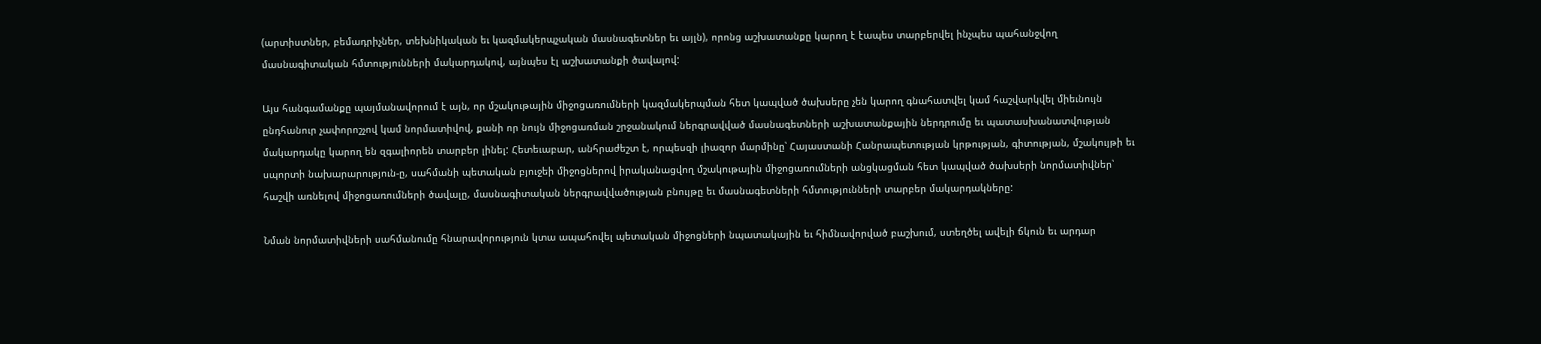(արտիստներ, բեմադրիչներ, տեխնիկական եւ կազմակերպչական մասնագետներ եւ այլն), որոնց աշխատանքը կարող է էապես տարբերվել ինչպես պահանջվող մասնագիտական հմտությունների մակարդակով, այնպես էլ աշխատանքի ծավալով:

Այս հանգամանքը պայմանավորում է այն, որ մշակութային միջոցառումների կազմակերպման հետ կապված ծախսերը չեն կարող գնահատվել կամ հաշվարկվել միեւնույն ընդհանուր չափորոշչով կամ նորմատիվով, քանի որ նույն միջոցառման շրջանակում ներգրավված մասնագետների աշխատանքային ներդրումը եւ պատասխանատվության մակարդակը կարող են զգալիորեն տարբեր լինել: Հետեւաբար, անհրաժեշտ է, որպեսզի լիազոր մարմինը՝ Հայաստանի Հանրապետության կրթության, գիտության, մշակույթի եւ սպորտի նախարարություն-ը, սահմանի պետական բյուջեի միջոցներով իրականացվող մշակութային միջոցառումների անցկացման հետ կապված ծախսերի նորմատիվներ՝ հաշվի առնելով միջոցառումների ծավալը, մասնագիտական ներգրավվածության բնույթը եւ մասնագետների հմտությունների տարբեր մակարդակները:

Նման նորմատիվների սահմանումը հնարավորություն կտա ապահովել պետական միջոցների նպատակային եւ հիմնավորված բաշխում, ստեղծել ավելի ճկուն եւ արդար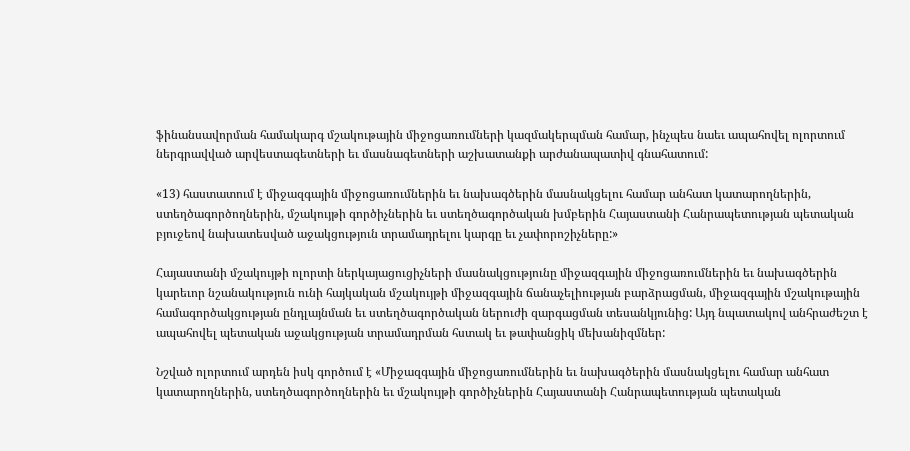ֆինանսավորման համակարգ մշակութային միջոցառումների կազմակերպման համար, ինչպես նաեւ ապահովել ոլորտում ներգրավված արվեստագետների եւ մասնագետների աշխատանքի արժանապատիվ գնահատում:

«13) հաստատում է միջազգային միջոցառումներին եւ նախագծերին մասնակցելու համար անհատ կատարողներին, ստեղծագործողներին, մշակույթի գործիչներին եւ ստեղծագործական խմբերին Հայաստանի Հանրապետության պետական բյուջեով նախատեսված աջակցություն տրամադրելու կարգը եւ չափորոշիչները:»

Հայաստանի մշակույթի ոլորտի ներկայացուցիչների մասնակցությունը միջազգային միջոցառումներին եւ նախագծերին կարեւոր նշանակություն ունի հայկական մշակույթի միջազգային ճանաչելիության բարձրացման, միջազգային մշակութային համագործակցության ընդլայնման եւ ստեղծագործական ներուժի զարգացման տեսանկյունից: Այդ նպատակով անհրաժեշտ է ապահովել պետական աջակցության տրամադրման հստակ եւ թափանցիկ մեխանիզմներ:

Նշված ոլորտում արդեն իսկ գործում է «Միջազգային միջոցառումներին եւ նախագծերին մասնակցելու համար անհատ կատարողներին, ստեղծագործողներին եւ մշակույթի գործիչներին Հայաստանի Հանրապետության պետական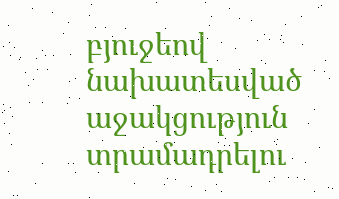բյուջեով նախատեսված աջակցություն տրամադրելու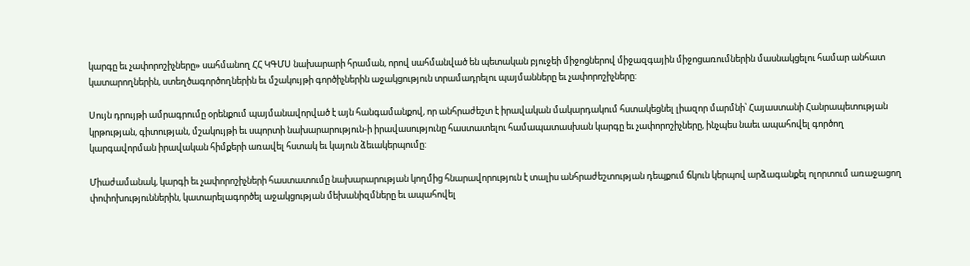կարգը եւ չափորոշիչները» սահմանող ՀՀ ԿԳՄՍ նախարարի հրաման, որով սահմանված են պետական բյուջեի միջոցներով միջազգային միջոցառումներին մասնակցելու համար անհատ կատարողներին, ստեղծագործողներին եւ մշակույթի գործիչներին աջակցություն տրամադրելու պայմանները եւ չափորոշիչները:

Սույն դրույթի ամրագրումը օրենքում պայմանավորված է այն հանգամանքով, որ անհրաժեշտ է իրավական մակարդակում հստակեցնել լիազոր մարմնի՝ Հայաստանի Հանրապետության կրթության, գիտության, մշակույթի եւ սպորտի նախարարություն-ի իրավասությունը հաստատելու համապատասխան կարգը եւ չափորոշիչները, ինչպես նաեւ ապահովել գործող կարգավորման իրավական հիմքերի առավել հստակ եւ կայուն ձեւակերպումը:

Միաժամանակ, կարգի եւ չափորոշիչների հաստատումը նախարարության կողմից հնարավորություն է տալիս անհրաժեշտության դեպքում ճկուն կերպով արձագանքել ոլորտում առաջացող փոփոխություններին, կատարելագործել աջակցության մեխանիզմները եւ ապահովել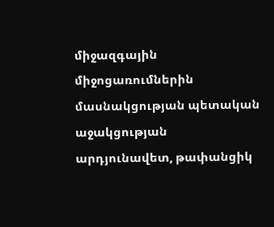միջազգային միջոցառումներին մասնակցության պետական աջակցության արդյունավետ, թափանցիկ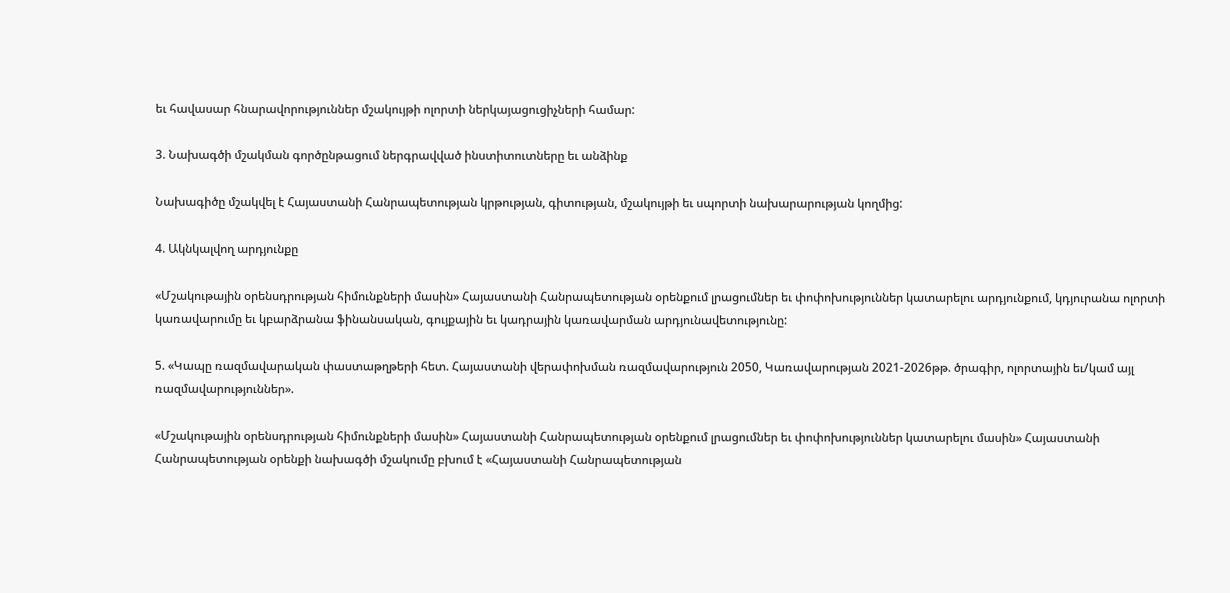եւ հավասար հնարավորություններ մշակույթի ոլորտի ներկայացուցիչների համար:

3. Նախագծի մշակման գործընթացում ներգրավված ինստիտուտները եւ անձինք

Նախագիծը մշակվել է Հայաստանի Հանրապետության կրթության, գիտության, մշակույթի եւ սպորտի նախարարության կողմից:

4. Ակնկալվող արդյունքը

«Մշակութային օրենսդրության հիմունքների մասին» Հայաստանի Հանրապետության օրենքում լրացումներ եւ փոփոխություններ կատարելու արդյունքում, կդյուրանա ոլորտի կառավարումը եւ կբարձրանա ֆինանսական, գույքային եւ կադրային կառավարման արդյունավետությունը:

5. «Կապը ռազմավարական փաստաթղթերի հետ. Հայաստանի վերափոխման ռազմավարություն 2050, Կառավարության 2021-2026թթ. ծրագիր, ոլորտային եւ/կամ այլ ռազմավարություններ».

«Մշակութային օրենսդրության հիմունքների մասին» Հայաստանի Հանրապետության օրենքում լրացումներ եւ փոփոխություններ կատարելու մասին» Հայաստանի Հանրապետության օրենքի նախագծի մշակումը բխում է «Հայաստանի Հանրապետության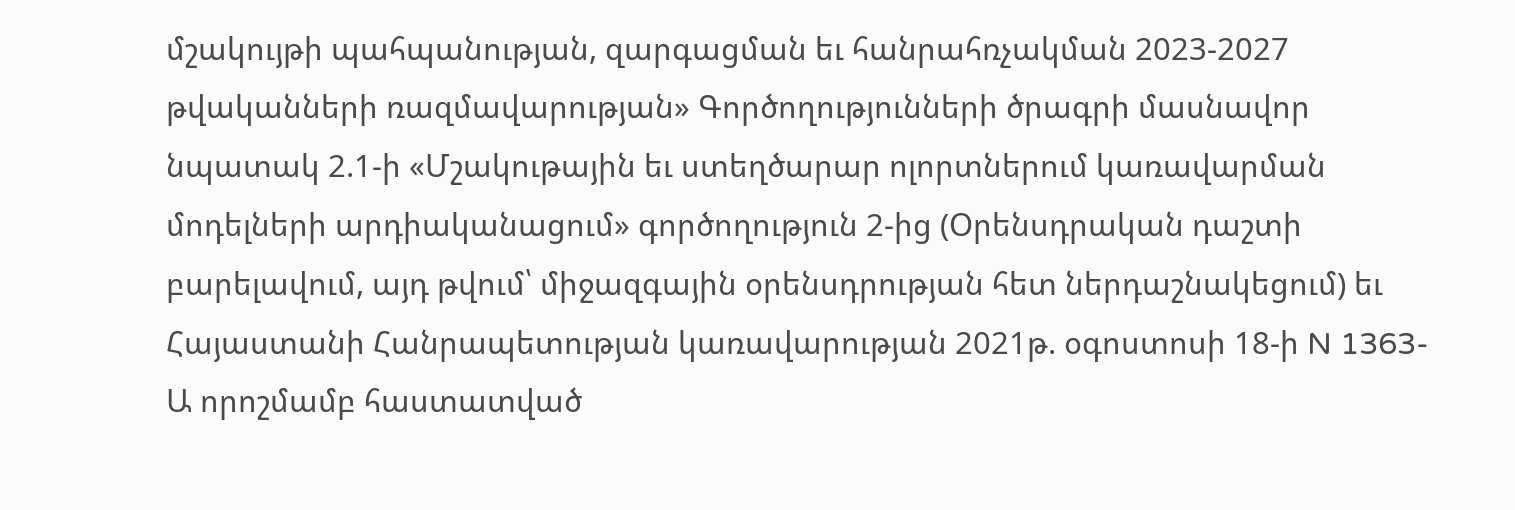մշակույթի պահպանության, զարգացման եւ հանրահռչակման 2023-2027 թվականների ռազմավարության» Գործողությունների ծրագրի մասնավոր նպատակ 2.1-ի «Մշակութային եւ ստեղծարար ոլորտներում կառավարման մոդելների արդիականացում» գործողություն 2-ից (Օրենսդրական դաշտի բարելավում, այդ թվում՝ միջազգային օրենսդրության հետ ներդաշնակեցում) եւ Հայաստանի Հանրապետության կառավարության 2021թ. օգոստոսի 18-ի N 1363-Ա որոշմամբ հաստատված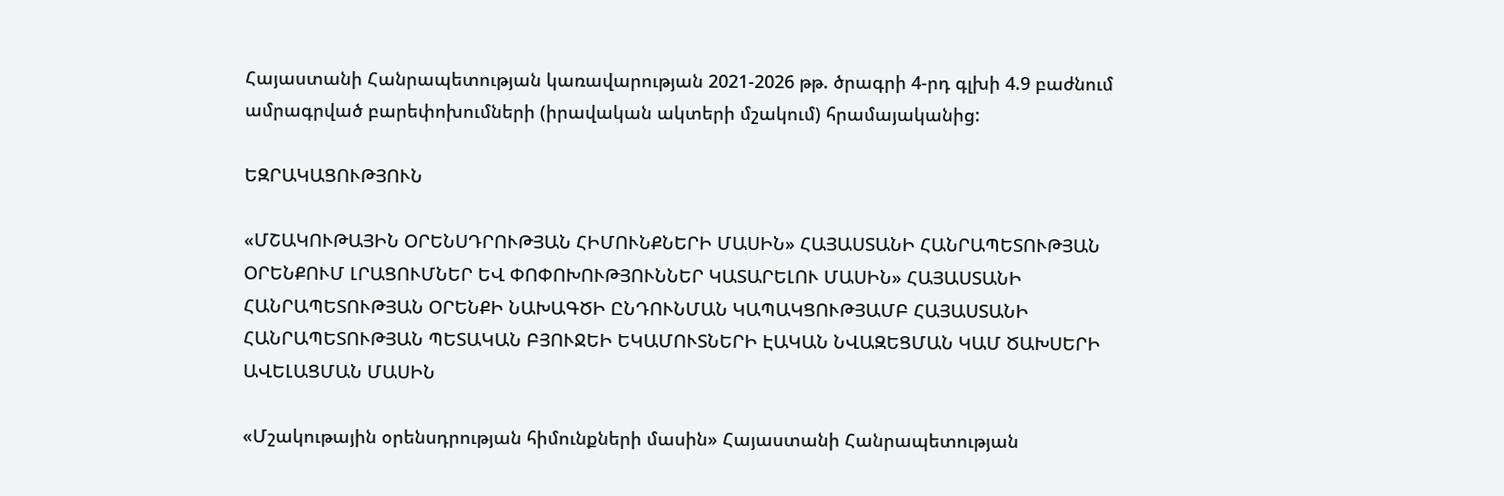Հայաստանի Հանրապետության կառավարության 2021-2026 թթ. ծրագրի 4-րդ գլխի 4.9 բաժնում ամրագրված բարեփոխումների (իրավական ակտերի մշակում) հրամայականից:

ԵԶՐԱԿԱՑՈՒԹՅՈՒՆ

«ՄՇԱԿՈՒԹԱՅԻՆ ՕՐԵՆՍԴՐՈՒԹՅԱՆ ՀԻՄՈՒՆՔՆԵՐԻ ՄԱՍԻՆ» ՀԱՅԱՍՏԱՆԻ ՀԱՆՐԱՊԵՏՈՒԹՅԱՆ ՕՐԵՆՔՈՒՄ ԼՐԱՑՈՒՄՆԵՐ ԵՎ ՓՈՓՈԽՈՒԹՅՈՒՆՆԵՐ ԿԱՏԱՐԵԼՈՒ ՄԱՍԻՆ» ՀԱՅԱՍՏԱՆԻ ՀԱՆՐԱՊԵՏՈՒԹՅԱՆ ՕՐԵՆՔԻ ՆԱԽԱԳԾԻ ԸՆԴՈՒՆՄԱՆ ԿԱՊԱԿՑՈՒԹՅԱՄԲ ՀԱՅԱՍՏԱՆԻ ՀԱՆՐԱՊԵՏՈՒԹՅԱՆ ՊԵՏԱԿԱՆ ԲՅՈՒՋԵԻ ԵԿԱՄՈՒՏՆԵՐԻ ԷԱԿԱՆ ՆՎԱԶԵՑՄԱՆ ԿԱՄ ԾԱԽՍԵՐԻ ԱՎԵԼԱՑՄԱՆ ՄԱՍԻՆ

«Մշակութային օրենսդրության հիմունքների մասին» Հայաստանի Հանրապետության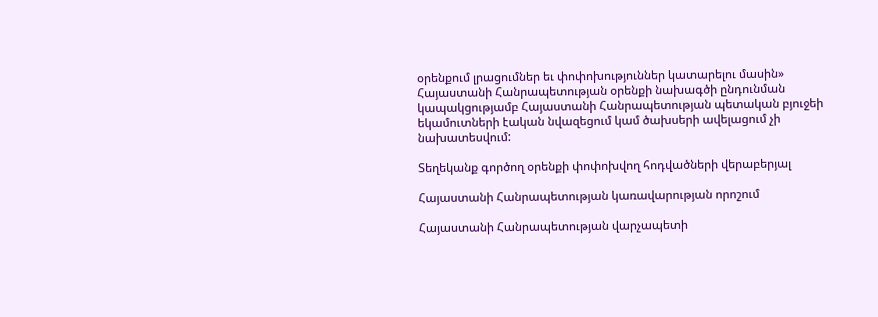օրենքում լրացումներ եւ փոփոխություններ կատարելու մասին» Հայաստանի Հանրապետության օրենքի նախագծի ընդունման կապակցությամբ Հայաստանի Հանրապետության պետական բյուջեի եկամուտների էական նվազեցում կամ ծախսերի ավելացում չի նախատեսվում:

Տեղեկանք գործող օրենքի փոփոխվող հոդվածների վերաբերյալ

Հայաստանի Հանրապետության կառավարության որոշում

Հայաստանի Հանրապետության վարչապետի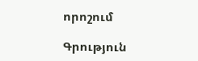որոշում

Գրություն